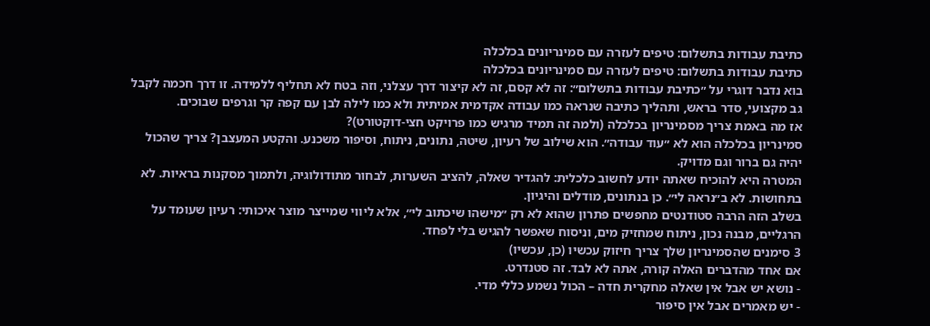כתיבת עבודות בתשלום: טיפים לעזרה עם סמינריונים בכלכלה
כתיבת עבודות בתשלום: טיפים לעזרה עם סמינריונים בכלכלה
בוא נדבר דוגרי על ״כתיבת עבודות בתשלום״: זה לא קסם, זה לא קיצור דרך עצלני, וזה בטח לא תחליף ללמידה. זו דרך חכמה לקבל גב מקצועי, סדר בראש, ותהליך כתיבה שנראה כמו עבודה אקדמית אמיתית ולא כמו לילה לבן עם קפה קר וגרפים שבוכים.
אז מה באמת צריך מסמינריון בכלכלה (ולמה זה תמיד מרגיש כמו פרויקט חצי-דוקטורט)?
סמינריון בכלכלה הוא לא ״עוד עבודה״. הוא שילוב של רעיון, שיטה, נתונים, ניתוח, וסיפור משכנע. והקטע המעצבן? צריך שהכול יהיה גם ברור וגם מדויק.
המטרה היא להוכיח שאתה יודע לחשוב כלכלית: להגדיר שאלה, להציב השערות, לבחור מתודולוגיה, ולתמוך מסקנות בראיות. לא בתחושות. לא ב״נראה לי״. כן בנתונים, מודלים והיגיון.
בשלב הזה הרבה סטודנטים מחפשים פתרון שהוא לא רק ״מישהו שיכתוב לי״, אלא ליווי שמייצר מוצר איכותי: רעיון שעומד על הרגליים, מבנה נכון, ניתוח שמחזיק מים, וניסוח שאפשר להגיש בלי לפחד.
3 סימנים שהסמינריון שלך צריך חיזוק עכשיו (כן, עכשיו)
אם אחד מהדברים האלה קורה, אתה לא לבד. זה סטנדרט.
- נושא יש אבל אין שאלה מחקרית חדה – הכול נשמע כללי מדי.
- יש מאמרים אבל אין סיפור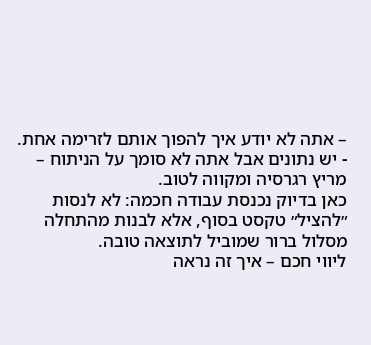– אתה לא יודע איך להפוך אותם לזרימה אחת.
- יש נתונים אבל אתה לא סומך על הניתוח – מריץ רגרסיה ומקווה לטוב.
כאן בדיוק נכנסת עבודה חכמה: לא לנסות ״להציל״ טקסט בסוף, אלא לבנות מהתחלה מסלול ברור שמוביל לתוצאה טובה.
ליווי חכם – איך זה נראה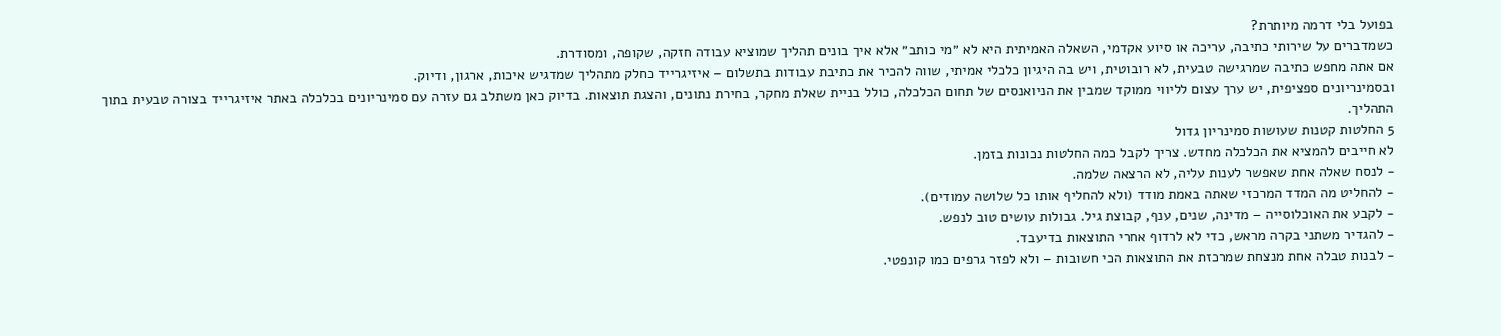בפועל בלי דרמה מיותרת?
כשמדברים על שירותי כתיבה, עריכה או סיוע אקדמי, השאלה האמיתית היא לא ״מי כותב״ אלא איך בונים תהליך שמוציא עבודה חזקה, שקופה, ומסודרת.
אם אתה מחפש כתיבה שמרגישה טבעית, לא רובוטית, ויש בה היגיון כלכלי אמיתי, שווה להכיר את כתיבת עבודות בתשלום – איזיגרייד כחלק מתהליך שמדגיש איכות, ארגון, ודיוק.
ובסמינריונים ספציפית, יש ערך עצום לליווי ממוקד שמבין את הניואנסים של תחום הכלכלה, כולל בניית שאלת מחקר, בחירת נתונים, והצגת תוצאות. בדיוק כאן משתלב גם עזרה עם סמינריונים בכלכלה באתר איזיגרייד בצורה טבעית בתוך התהליך.
5 החלטות קטנות שעושות סמינריון גדול
לא חייבים להמציא את הכלכלה מחדש. צריך לקבל כמה החלטות נכונות בזמן.
- לנסח שאלה אחת שאפשר לענות עליה, לא הרצאה שלמה.
- להחליט מה המדד המרכזי שאתה באמת מודד (ולא להחליף אותו כל שלושה עמודים).
- לקבע את האוכלוסייה – מדינה, שנים, ענף, קבוצת גיל. גבולות עושים טוב לנפש.
- להגדיר משתני בקרה מראש, כדי לא לרדוף אחרי התוצאות בדיעבד.
- לבנות טבלה אחת מנצחת שמרכזת את התוצאות הכי חשובות – ולא לפזר גרפים כמו קונפטי.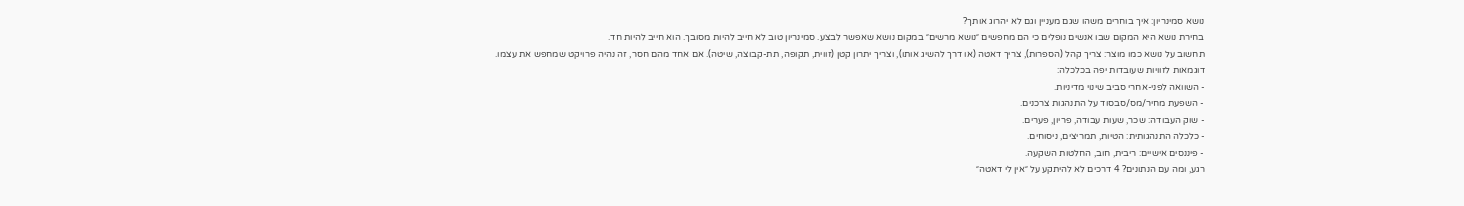נושא סמינריון: איך בוחרים משהו שגם מעניין וגם לא יהרוג אותך?
בחירת נושא היא המקום שבו אנשים נופלים כי הם מחפשים ״נושא מרשים״ במקום נושא שאפשר לבצע. סמינריון טוב לא חייב להיות מסובך. הוא חייב להיות חד.
תחשוב על נושא כמו מוצר: צריך קהל (הספרות), צריך דאטה (או דרך להשיג אותו), וצריך יתרון קטן (זווית, תקופה, תת-קבוצה, שיטה). אם אחד מהם חסר, זה נהיה פרויקט שמחפש את עצמו.
דוגמאות לזוויות שעובדות יפה בכלכלה:
- השוואה לפני-אחרי סביב שינוי מדיניות.
- השפעת מחיר/מס/סבסוד על התנהגות צרכנים.
- שוק העבודה: שכר, שעות עבודה, פריון, פערים.
- כלכלה התנהגותית: הטיות, תמריצים, ניסוחים.
- פיננסים אישיים: ריבית, חוב, החלטות השקעה.
רגע, ומה עם הנתונים? 4 דרכים לא להיתקע על ״אין לי דאטה״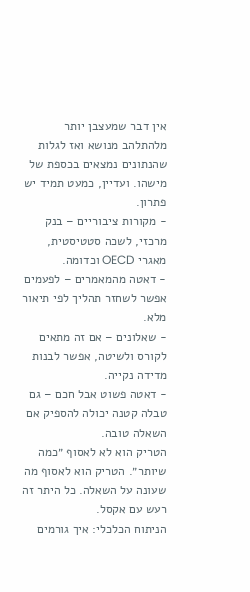אין דבר שמעצבן יותר מלהתלהב מנושא ואז לגלות שהנתונים נמצאים בכספת של מישהו. ועדיין, כמעט תמיד יש פתרון.
- מקורות ציבוריים – בנק מרכזי, לשכה סטטיסטית, מאגרי OECD וכדומה.
- דאטה מהמאמרים – לפעמים אפשר לשחזר תהליך לפי תיאור מלא.
- שאלונים – אם זה מתאים לקורס ולשיטה, אפשר לבנות מדידה נקייה.
- דאטה פשוט אבל חכם – גם טבלה קטנה יכולה להספיק אם השאלה טובה.
הטריק הוא לא לאסוף ״כמה שיותר״. הטריק הוא לאסוף מה שעונה על השאלה. כל היתר זה רעש עם אקסל.
הניתוח הכלכלי: איך גורמים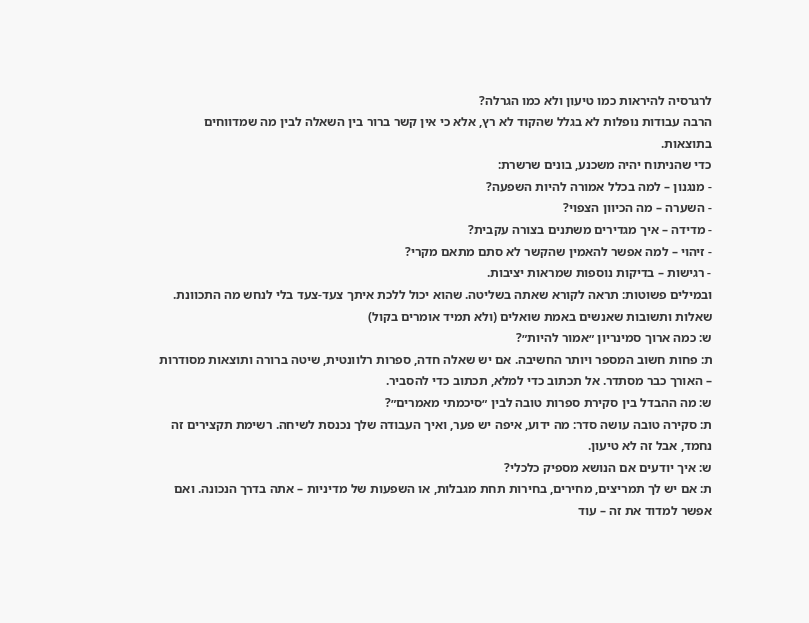לרגרסיה להיראות כמו טיעון ולא כמו הגרלה?
הרבה עבודות נופלות לא בגלל שהקוד לא רץ, אלא כי אין קשר ברור בין השאלה לבין מה שמדווחים בתוצאות.
כדי שהניתוח יהיה משכנע, בונים שרשרת:
- מנגנון – למה בכלל אמורה להיות השפעה?
- השערה – מה הכיוון הצפוי?
- מדידה – איך מגדירים משתנים בצורה עקבית?
- זיהוי – למה אפשר להאמין שהקשר לא סתם מתאם מקרי?
- רגישות – בדיקות נוספות שמראות יציבות.
ובמילים פשוטות: תראה לקורא שאתה בשליטה. שהוא יכול ללכת איתך צעד-צעד בלי לנחש מה התכוונת.
שאלות ותשובות שאנשים באמת שואלים (ולא תמיד אומרים בקול)
ש: כמה ארוך סמינריון ״אמור להיות״?
ת: פחות חשוב המספר ויותר החשיבה. אם יש שאלה חדה, ספרות רלוונטית, שיטה ברורה ותוצאות מסודרות – האורך כבר מסתדר. אל תכתוב כדי למלא, תכתוב כדי להסביר.
ש: מה ההבדל בין סקירת ספרות טובה לבין ״סיכמתי מאמרים״?
ת: סקירה טובה עושה סדר: מה ידוע, איפה יש פער, ואיך העבודה שלך נכנסת לשיחה. רשימת תקצירים זה נחמד, אבל זה לא טיעון.
ש: איך יודעים אם הנושא מספיק כלכלי?
ת: אם יש לך תמריצים, מחירים, בחירות תחת מגבלות, או השפעות של מדיניות – אתה בדרך הנכונה. ואם אפשר למדוד את זה – עוד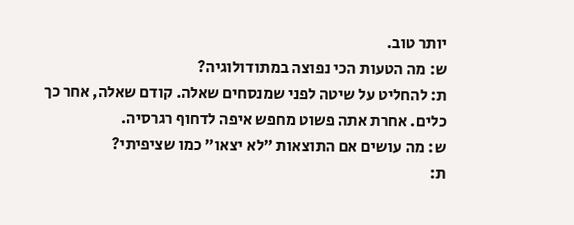יותר טוב.
ש: מה הטעות הכי נפוצה במתודולוגיה?
ת: להחליט על שיטה לפני שמנסחים שאלה. קודם שאלה, אחר כך כלים. אחרת אתה פשוט מחפש איפה לדחוף רגרסיה.
ש: מה עושים אם התוצאות ״לא יצאו״ כמו שציפיתי?
ת: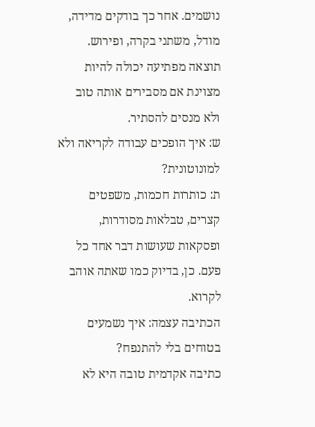נושמים. אחר כך בודקים מדידה, מודל, משתני בקרה, ופירוש. תוצאה מפתיעה יכולה להיות מצוינת אם מסבירים אותה טוב ולא מנסים להסתיר.
ש: איך הופכים עבודה לקריאה ולא למונוטונית?
ת: כותרות חכמות, משפטים קצרים, טבלאות מסודרות, ופסקאות שעושות דבר אחד כל פעם. כן, בדיוק כמו שאתה אוהב לקרוא.
הכתיבה עצמה: איך נשמעים בטוחים בלי להתנפח?
כתיבה אקדמית טובה היא לא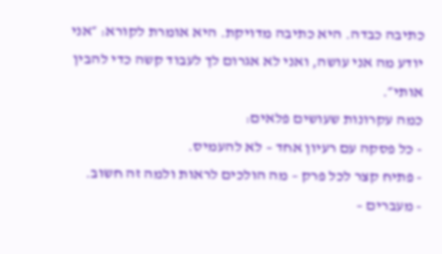כתיבה כבדה. היא כתיבה מדויקת. היא אומרת לקורא: ״אני יודע מה אני עושה, ואני לא אגרום לך לעבוד קשה כדי להבין אותי״.
כמה עקרונות שעושים פלאים:
- כל פסקה עם רעיון אחד – לא להעמיס.
- פתיח קצר לכל פרק – מה הולכים לראות ולמה זה חשוב.
- מעברים –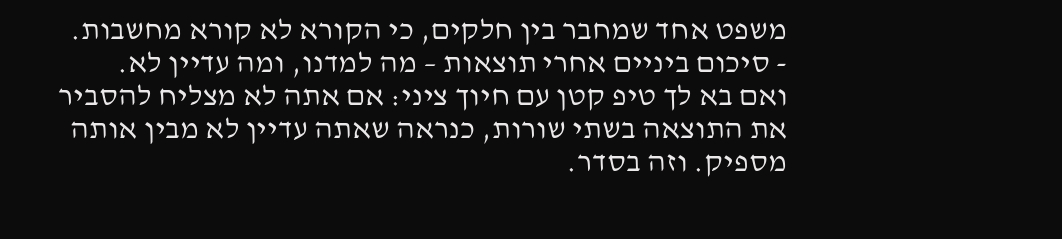משפט אחד שמחבר בין חלקים, כי הקורא לא קורא מחשבות.
- סיכום ביניים אחרי תוצאות – מה למדנו, ומה עדיין לא.
ואם בא לך טיפ קטן עם חיוך ציני: אם אתה לא מצליח להסביר את התוצאה בשתי שורות, כנראה שאתה עדיין לא מבין אותה מספיק. וזה בסדר.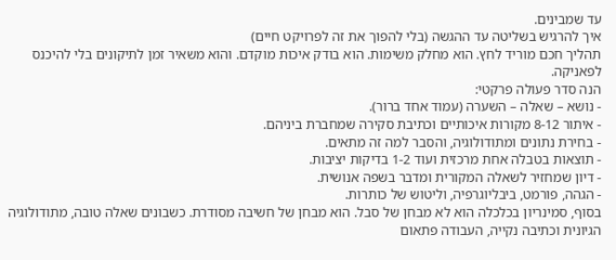עד שמבינים.
איך להרגיש בשליטה עד ההגשה (בלי להפוך את זה לפרויקט חיים)
תהליך חכם מוריד לחץ. הוא מחלק משימות. הוא בודק איכות מוקדם. והוא משאיר זמן לתיקונים בלי להיכנס לפאניקה.
הנה סדר פעולה פרקטי:
- נושא – שאלה – השערה (עמוד אחד ברור).
- איתור 8-12 מקורות איכותיים וכתיבת סקירה שמחברת ביניהם.
- בחירת נתונים ומתודולוגיה, והסבר למה זה מתאים.
- תוצאות בטבלה אחת מרכזית ועוד 1-2 בדיקות יציבות.
- דיון שמחזיר לשאלה המקורית ומדבר בשפה אנושית.
- הגהה, פורמט, ביבליוגרפיה, וליטוש של כותרות.
בסוף, סמינריון בכלכלה הוא לא מבחן של סבל. הוא מבחן של חשיבה מסודרת. כשבונים שאלה טובה, מתודולוגיה הגיונית וכתיבה נקייה, העבודה פתאום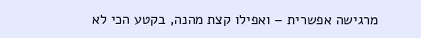מרגישה אפשרית – ואפילו קצת מהנה, בקטע הכי לא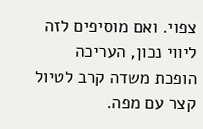צפוי. ואם מוסיפים לזה ליווי נכון, העריכה הופכת משדה קרב לטיול קצר עם מפה.